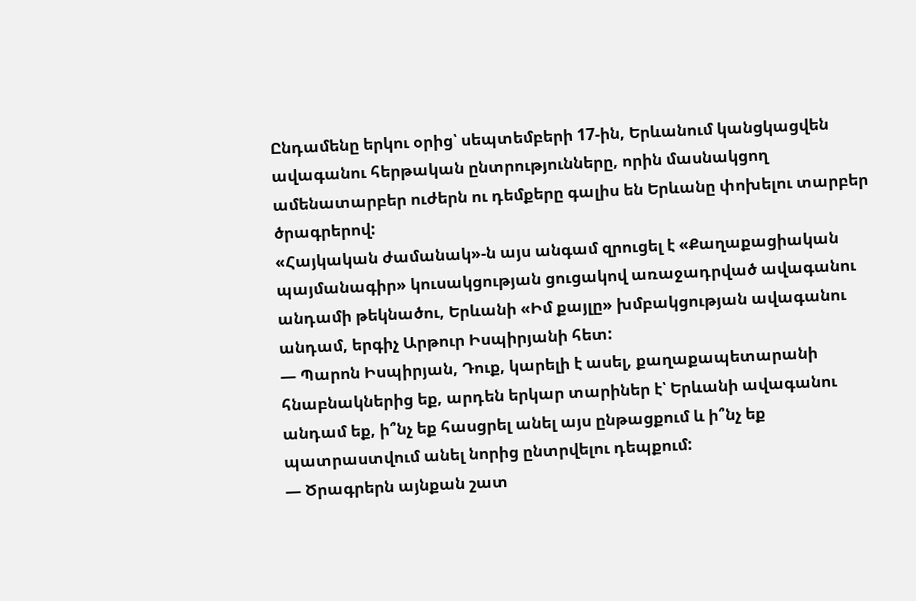Ընդամենը երկու օրից՝ սեպտեմբերի 17-ին, Երևանում կանցկացվեն ավագանու հերթական ընտրությունները, որին մասնակցող ամենատարբեր ուժերն ու դեմքերը գալիս են Երևանը փոխելու տարբեր ծրագրերով:
«Հայկական ժամանակ»-ն այս անգամ զրուցել է «Քաղաքացիական պայմանագիր» կուսակցության ցուցակով առաջադրված ավագանու անդամի թեկնածու, Երևանի «Իմ քայլը» խմբակցության ավագանու անդամ, երգիչ Արթուր Իսպիրյանի հետ:
— Պարոն Իսպիրյան, Դուք, կարելի է ասել, քաղաքապետարանի հնաբնակներից եք, արդեն երկար տարիներ է՝ Երևանի ավագանու անդամ եք, ի՞նչ եք հասցրել անել այս ընթացքում և ի՞նչ եք պատրաստվում անել նորից ընտրվելու դեպքում:
— Ծրագրերն այնքան շատ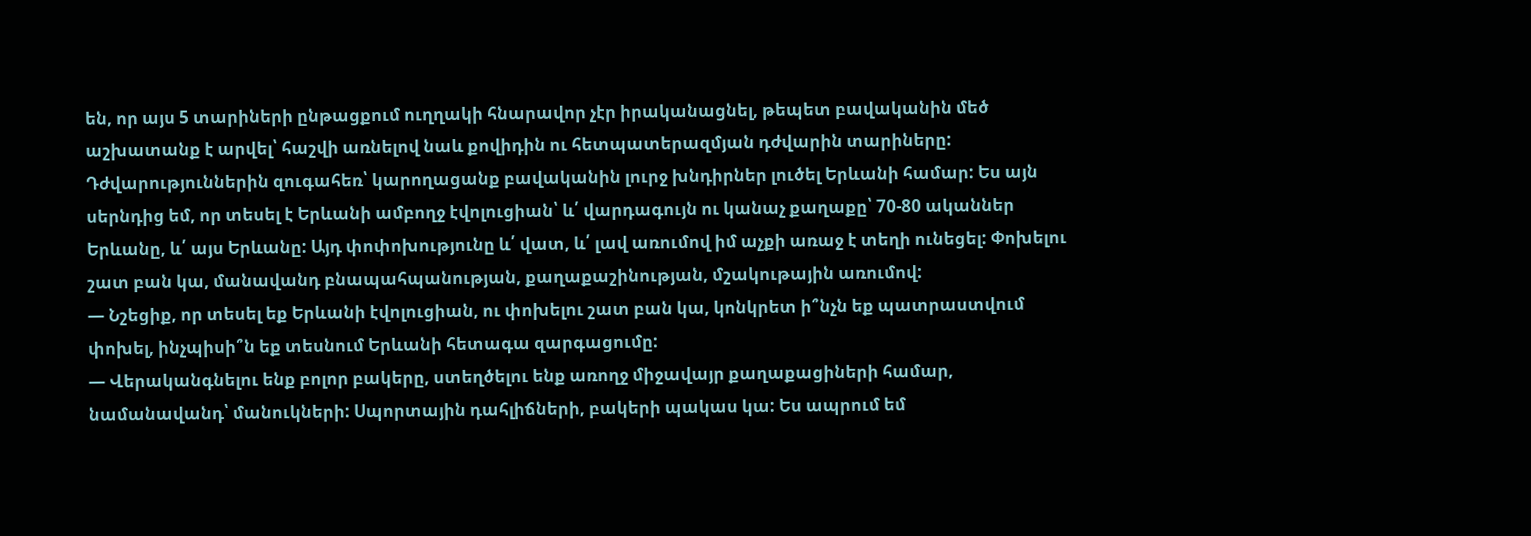են, որ այս 5 տարիների ընթացքում ուղղակի հնարավոր չէր իրականացնել, թեպետ բավականին մեծ աշխատանք է արվել՝ հաշվի առնելով նաև քովիդին ու հետպատերազմյան դժվարին տարիները: Դժվարություններին զուգահեռ՝ կարողացանք բավականին լուրջ խնդիրներ լուծել Երևանի համար: Ես այն սերնդից եմ, որ տեսել է Երևանի ամբողջ էվոլուցիան՝ և՛ վարդագույն ու կանաչ քաղաքը՝ 70-80 ականներ Երևանը, և՛ այս Երևանը: Այդ փոփոխությունը և՛ վատ, և՛ լավ առումով իմ աչքի առաջ է տեղի ունեցել: Փոխելու շատ բան կա, մանավանդ բնապահպանության, քաղաքաշինության, մշակութային առումով:
— Նշեցիք, որ տեսել եք Երևանի էվոլուցիան, ու փոխելու շատ բան կա, կոնկրետ ի՞նչն եք պատրաստվում փոխել, ինչպիսի՞ն եք տեսնում Երևանի հետագա զարգացումը:
— Վերականգնելու ենք բոլոր բակերը, ստեղծելու ենք առողջ միջավայր քաղաքացիների համար, նամանավանդ՝ մանուկների: Սպորտային դահլիճների, բակերի պակաս կա: Ես ապրում եմ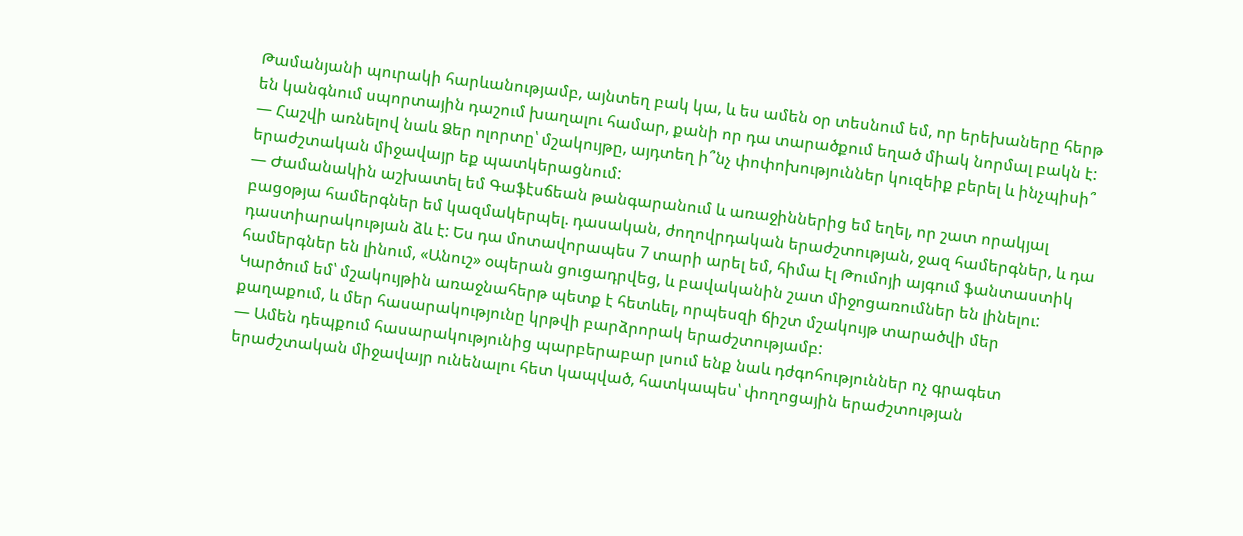Թամանյանի պուրակի հարևանությամբ, այնտեղ բակ կա, և ես ամեն օր տեսնում եմ, որ երեխաները հերթ են կանգնում սպորտային դաշում խաղալու համար, քանի որ դա տարածքում եղած միակ նորմալ բակն է:
— Հաշվի առնելով նաև Ձեր ոլորտը՝ մշակույթը, այդտեղ ի՞նչ փոփոխություններ կուզեիք բերել և ինչպիսի՞ երաժշտական միջավայր եք պատկերացնում:
— Ժամանակին աշխատել եմ Գաֆէսճեան թանգարանում և առաջիններից եմ եղել, որ շատ որակյալ բացօթյա համերգներ եմ կազմակերպել. դասական, ժողովրդական երաժշտության, ջազ համերգներ, և դա դաստիարակության ձև է: Ես դա մոտավորապես 7 տարի արել եմ, հիմա էլ Թումոյի այգում ֆանտաստիկ համերգներ են լինում, «Անուշ» օպերան ցուցադրվեց, և բավականին շատ միջոցառումներ են լինելու: Կարծում եմ՝ մշակույթին առաջնահերթ պետք է հետևել, որպեսզի ճիշտ մշակույթ տարածվի մեր քաղաքում, և մեր հասարակությունը կրթվի բարձրորակ երաժշտությամբ:
— Ամեն դեպքում հասարակությունից պարբերաբար լսում ենք նաև դժգոհություններ ոչ գրագետ երաժշտական միջավայր ունենալու հետ կապված, հատկապես՝ փողոցային երաժշտության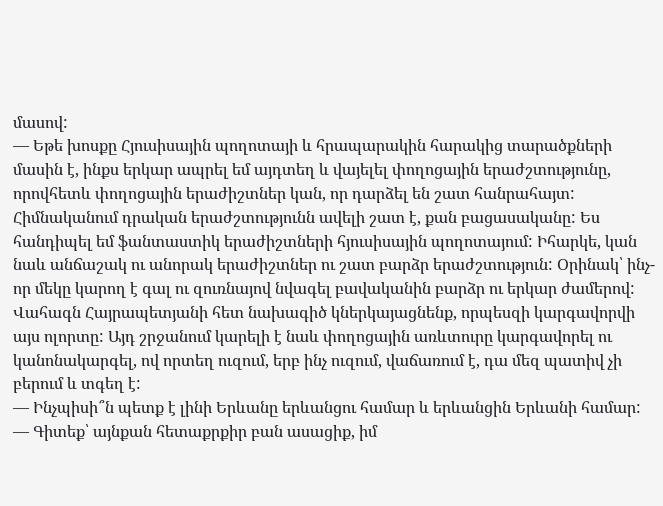մասով:
— Եթե խոսքը Հյուսիսային պողոտայի և հրապարակին հարակից տարածքների մասին է, ինքս երկար ապրել եմ այդտեղ և վայելել փողոցային երաժշտությունը, որովհետև փողոցային երաժիշտներ կան, որ դարձել են շատ հանրահայտ: Հիմնականում դրական երաժշտությունն ավելի շատ է, քան բացասականը: Ես հանդիպել եմ ֆանտաստիկ երաժիշտների հյուսիսային պողոտայում: Իհարկե, կան նաև անճաշակ ու անորակ երաժիշտներ ու շատ բարձր երաժշտություն: Օրինակ՝ ինչ-որ մեկը կարող է գալ ու զուռնայով նվագել բավականին բարձր ու երկար ժամերով: Վահագն Հայրապետյանի հետ նախագիծ կներկայացնենք, որպեսզի կարգավորվի այս ոլորտը: Այդ շրջանում կարելի է նաև փողոցային առևտուրը կարգավորել ու կանոնակարգել, ով որտեղ ուզում, երբ ինչ ուզում, վաճառում է, դա մեզ պատիվ չի բերում և տգեղ է:
— Ինչպիսի՞ն պետք է լինի Երևանը երևանցու համար և երևանցին Երևանի համար:
— Գիտեք՝ այնքան հետաքրքիր բան ասացիք, իմ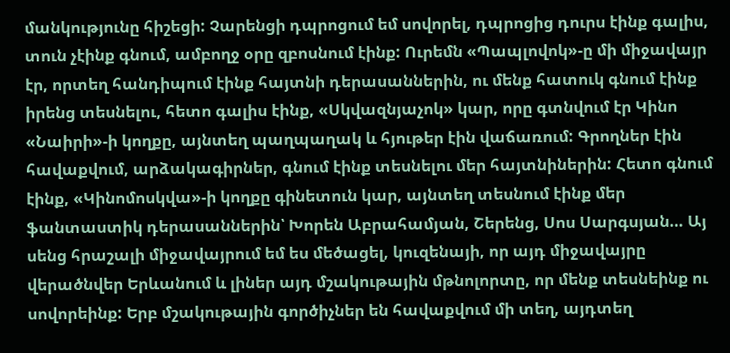մանկությունը հիշեցի: Չարենցի դպրոցում եմ սովորել, դպրոցից դուրս էինք գալիս, տուն չէինք գնում, ամբողջ օրը զբոսնում էինք: Ուրեմն «Պապլովոկ»-ը մի միջավայր էր, որտեղ հանդիպում էինք հայտնի դերասաններին, ու մենք հատուկ գնում էինք իրենց տեսնելու, հետո գալիս էինք, «Սկվազնյաչոկ» կար, որը գտնվում էր Կինո «Նաիրի»-ի կողքը, այնտեղ պաղպաղակ և հյութեր էին վաճառում: Գրողներ էին հավաքվում, արձակագիրներ, գնում էինք տեսնելու մեր հայտնիներին: Հետո գնում էինք, «Կինոմոսկվա»-ի կողքը գինետուն կար, այնտեղ տեսնում էինք մեր ֆանտաստիկ դերասաններին՝ Խորեն Աբրահամյան, Շերենց, Սոս Սարգսյան… Այ սենց հրաշալի միջավայրում եմ ես մեծացել, կուզենայի, որ այդ միջավայրը վերածնվեր Երևանում և լիներ այդ մշակութային մթնոլորտը, որ մենք տեսնեինք ու սովորեինք: Երբ մշակութային գործիչներ են հավաքվում մի տեղ, այդտեղ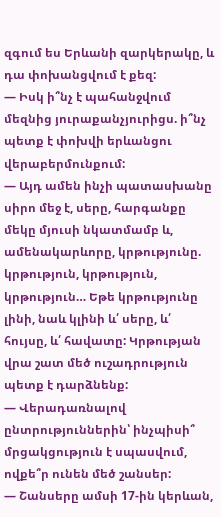զգում ես Երևանի զարկերակը, և դա փոխանցվում է քեզ:
— Իսկ ի՞նչ է պահանջվում մեզնից յուրաքանչյուրիցս. ի՞նչ պետք է փոխվի երևանցու վերաբերմունքում:
— Այդ ամեն ինչի պատասխանը սիրո մեջ է, սերը, հարգանքը մեկը մյուսի նկատմամբ և, ամենակարևորը, կրթությունը. կրթություն, կրթություն, կրթություն… Եթե կրթությունը լինի, նաև կլինի և՛ սերը, և՛ հույսը, և՛ հավատը: Կրթության վրա շատ մեծ ուշադրություն պետք է դարձնենք:
— Վերադառնալով ընտրություններին՝ ինչպիսի՞ մրցակցություն է սպասվում, ովքե՞ր ունեն մեծ շանսեր:
— Շանսերը ամսի 17-ին կերևան,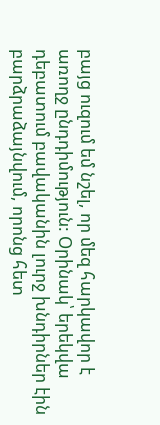բայց ուզում եմ նշել, որ մեզ հարկավոր է առողջ ընդդիմություն: Օրինակ՝ երեկվա դեբատում բավականին լուրջ խնդիրներ էին բարձրաձայնվում, որոնց հետ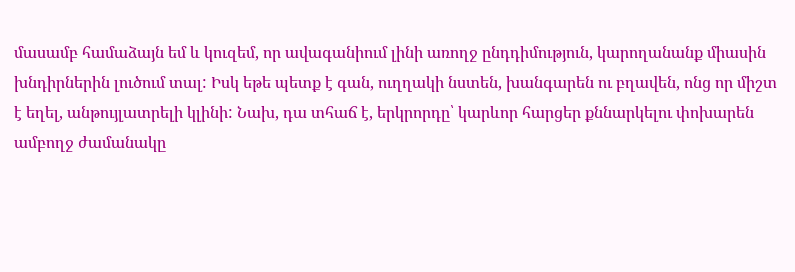մասամբ համաձայն եմ և կուզեմ, որ ավագանիում լինի առողջ ընդդիմություն, կարողանանք միասին խնդիրներին լուծում տալ: Իսկ եթե պետք է գան, ուղղակի նստեն, խանգարեն ու բղավեն, ոնց որ միշտ է եղել, անթույլատրելի կլինի: Նախ, դա տհաճ է, երկրորդը՝ կարևոր հարցեր քննարկելու փոխարեն ամբողջ ժամանակը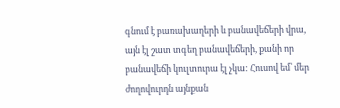գնում է բառախաղերի և բանավեճերի վրա, այն էլ շատ տգեղ բանավեճերի, քանի որ բանավեճի կուլտուրա էլ չկա: Հուսով եմ՝ մեր ժողովուրդն այնքան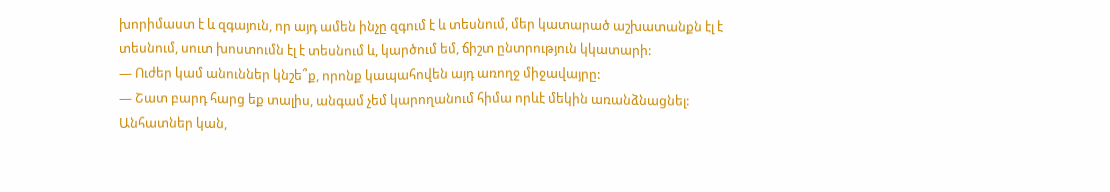խորիմաստ է և զգայուն, որ այդ ամեն ինչը զգում է և տեսնում, մեր կատարած աշխատանքն էլ է տեսնում, սուտ խոստումն էլ է տեսնում և, կարծում եմ, ճիշտ ընտրություն կկատարի:
— Ուժեր կամ անուններ կնշե՞ք, որոնք կապահովեն այդ առողջ միջավայրը:
— Շատ բարդ հարց եք տալիս, անգամ չեմ կարողանում հիմա որևէ մեկին առանձնացնել: Անհատներ կան,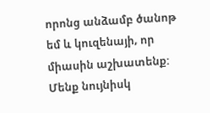որոնց անձամբ ծանոթ եմ և կուզենայի, որ միասին աշխատենք: Մենք նույնիսկ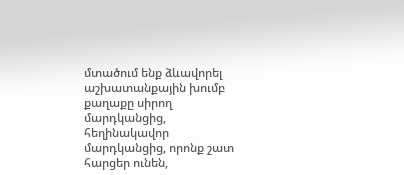մտածում ենք ձևավորել աշխատանքային խումբ քաղաքը սիրող մարդկանցից, հեղինակավոր մարդկանցից, որոնք շատ հարցեր ունեն,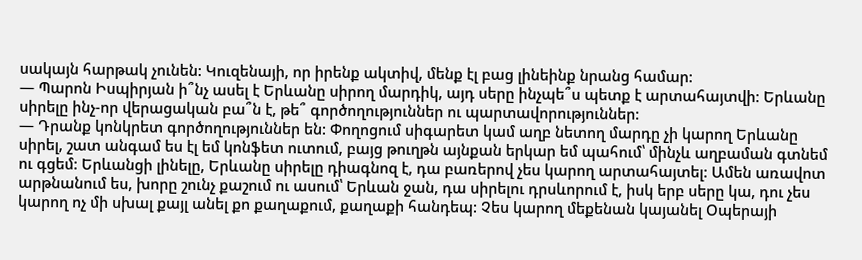սակայն հարթակ չունեն: Կուզենայի, որ իրենք ակտիվ, մենք էլ բաց լինեինք նրանց համար:
— Պարոն Իսպիրյան ի՞նչ ասել է Երևանը սիրող մարդիկ, այդ սերը ինչպե՞ս պետք է արտահայտվի: Երևանը սիրելը ինչ-որ վերացական բա՞ն է, թե՞ գործողություններ ու պարտավորություններ:
— Դրանք կոնկրետ գործողություններ են: Փողոցում սիգարետ կամ աղբ նետող մարդը չի կարող Երևանը սիրել, շատ անգամ ես էլ եմ կոնֆետ ուտում, բայց թուղթն այնքան երկար եմ պահում՝ մինչև աղբաման գտնեմ ու գցեմ: Երևանցի լինելը, Երևանը սիրելը դիագնոզ է, դա բառերով չես կարող արտահայտել: Ամեն առավոտ արթնանում ես, խորը շունչ քաշում ու ասում՝ Երևան ջան, դա սիրելու դրսևորում է, իսկ երբ սերը կա, դու չես կարող ոչ մի սխալ քայլ անել քո քաղաքում, քաղաքի հանդեպ: Չես կարող մեքենան կայանել Օպերայի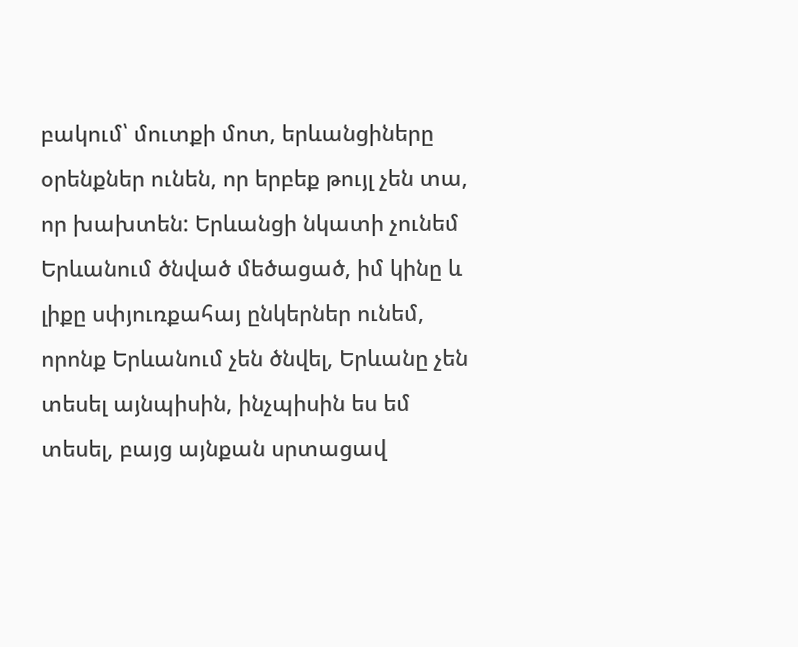բակում՝ մուտքի մոտ, երևանցիները օրենքներ ունեն, որ երբեք թույլ չեն տա, որ խախտեն: Երևանցի նկատի չունեմ Երևանում ծնված մեծացած, իմ կինը և լիքը սփյուռքահայ ընկերներ ունեմ, որոնք Երևանում չեն ծնվել, Երևանը չեն տեսել այնպիսին, ինչպիսին ես եմ տեսել, բայց այնքան սրտացավ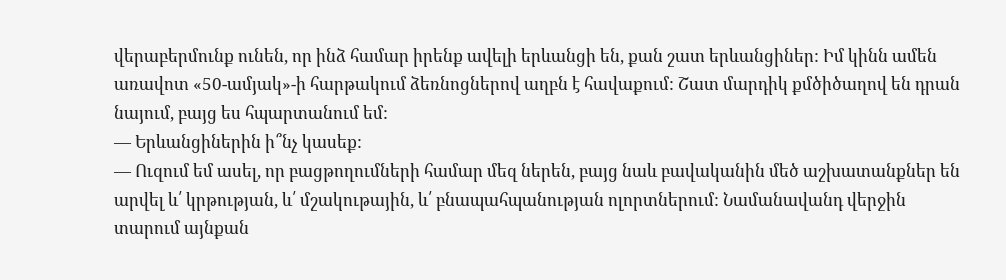վերաբերմունք ունեն, որ ինձ համար իրենք ավելի երևանցի են, քան շատ երևանցիներ: Իմ կինն ամեն առավոտ «50-ամյակ»-ի հարթակում ձեռնոցներով աղբն է հավաքում: Շատ մարդիկ քմծիծաղով են դրան նայում, բայց ես հպարտանում եմ:
— Երևանցիներին ի՞նչ կասեք:
— Ուզում եմ ասել, որ բացթողումների համար մեզ ներեն, բայց նաև բավականին մեծ աշխատանքներ են արվել և՛ կրթության, և՛ մշակութային, և՛ բնապահպանության ոլորտներում: Նամանավանդ վերջին տարում այնքան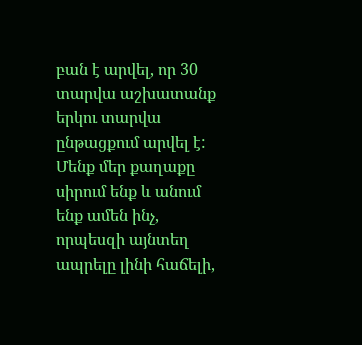բան է արվել, որ 30 տարվա աշխատանք երկու տարվա ընթացքում արվել է: Մենք մեր քաղաքը սիրում ենք և անում ենք ամեն ինչ, որպեսզի այնտեղ ապրելը լինի հաճելի,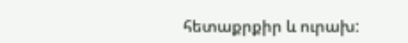հետաքրքիր և ուրախ: